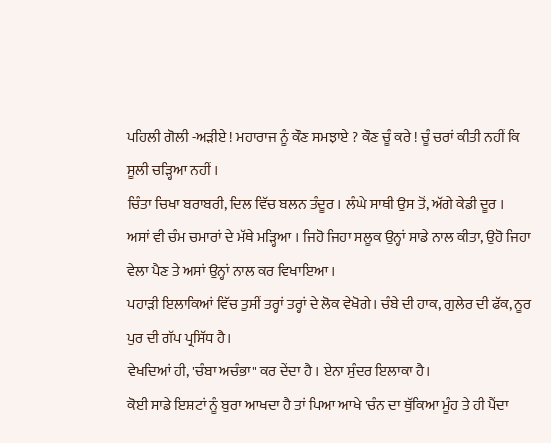ਪਹਿਲੀ ਗੋਲੀ -ਅੜੀਏ ! ਮਹਾਰਾਜ ਨੂੰ ਕੌਣ ਸਮਝਾਏ ? ਕੌਣ ਚੂੰ ਕਰੇ ! ਚੂੰ ਚਰਾਂ ਕੀਤੀ ਨਹੀਂ ਕਿ ਸੂਲੀ ਚੜ੍ਹਿਆ ਨਹੀਂ ।
ਚਿੰਤਾ ਚਿਖਾ ਬਰਾਬਰੀ, ਦਿਲ ਵਿੱਚ ਬਲਨ ਤੰਦੂਰ । ਲੰਘੇ ਸਾਥੀ ਉਸ ਤੋਂ, ਅੱਗੇ ਕੇਡੀ ਦੂਰ ।
ਅਸਾਂ ਵੀ ਚੰਮ ਚਮਾਰਾਂ ਦੇ ਮੱਥੇ ਮੜ੍ਹਿਆ । ਜਿਹੋ ਜਿਹਾ ਸਲੂਕ ਉਨ੍ਹਾਂ ਸਾਡੇ ਨਾਲ ਕੀਤਾ, ਉਹੋ ਜਿਹਾ ਵੇਲਾ ਪੈਣ ਤੇ ਅਸਾਂ ਉਨ੍ਹਾਂ ਨਾਲ ਕਰ ਵਿਖਾਇਆ ।
ਪਹਾੜੀ ਇਲਾਕਿਆਂ ਵਿੱਚ ਤੁਸੀਂ ਤਰ੍ਹਾਂ ਤਰ੍ਹਾਂ ਦੇ ਲੋਕ ਵੇਖੋਗੇ। ਚੰਬੇ ਦੀ ਹਾਕ, ਗੁਲੇਰ ਦੀ ਫੱਕ, ਨੂਰ ਪੁਰ ਦੀ ਗੱਪ ਪ੍ਰਸਿੱਧ ਹੈ।
ਵੇਖਦਿਆਂ ਹੀ, 'ਚੰਬਾ ਅਚੰਭਾ" ਕਰ ਦੇਂਦਾ ਹੈ । ਏਨਾ ਸੁੰਦਰ ਇਲਾਕਾ ਹੈ।
ਕੋਈ ਸਾਡੇ ਇਸ਼ਟਾਂ ਨੂੰ ਬੁਰਾ ਆਖਦਾ ਹੈ ਤਾਂ ਪਿਆ ਆਖੇ 'ਚੰਨ ਦਾ ਥੁੱਕਿਆ ਮੂੰਹ ਤੇ ਹੀ ਪੈਂਦਾ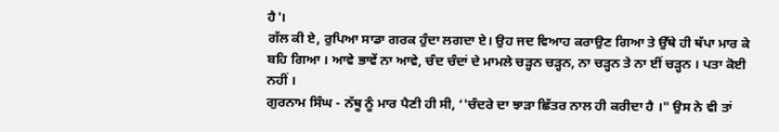ਹੈ'।
ਗੱਲ ਕੀ ਏ, ਰੁਪਿਆ ਸਾਡਾ ਗਰਕ ਹੁੰਦਾ ਲਗਦਾ ਏ। ਉਹ ਜਦ ਵਿਆਹ ਕਰਾਉਣ ਗਿਆ ਤੇ ਉੱਥੇ ਹੀ ਥੱਪਾ ਮਾਰ ਕੇ ਬਹਿ ਗਿਆ । ਆਵੇ ਭਾਵੇਂ ਨਾ ਆਵੇ, ਚੰਦ ਚੰਦਾਂ ਦੇ ਮਾਮਲੇ ਚੜ੍ਹਨ ਚੜ੍ਹਨ, ਨਾ ਚੜ੍ਹਨ ਤੇ ਨਾ ਈਂ ਚੜ੍ਹਨ । ਪਤਾ ਕੋਈ ਨਹੀਂ ।
ਗੁਰਨਾਮ ਸਿੰਘ - ਨੱਥੂ ਨੂੰ ਮਾਰ ਪੈਣੀ ਹੀ ਸੀ, ‘'ਚੰਦਰੇ ਦਾ ਝਾੜਾ ਛਿੱਤਰ ਨਾਲ ਹੀ ਕਰੀਦਾ ਹੈ ।" ਉਸ ਨੇ ਵੀ ਤਾਂ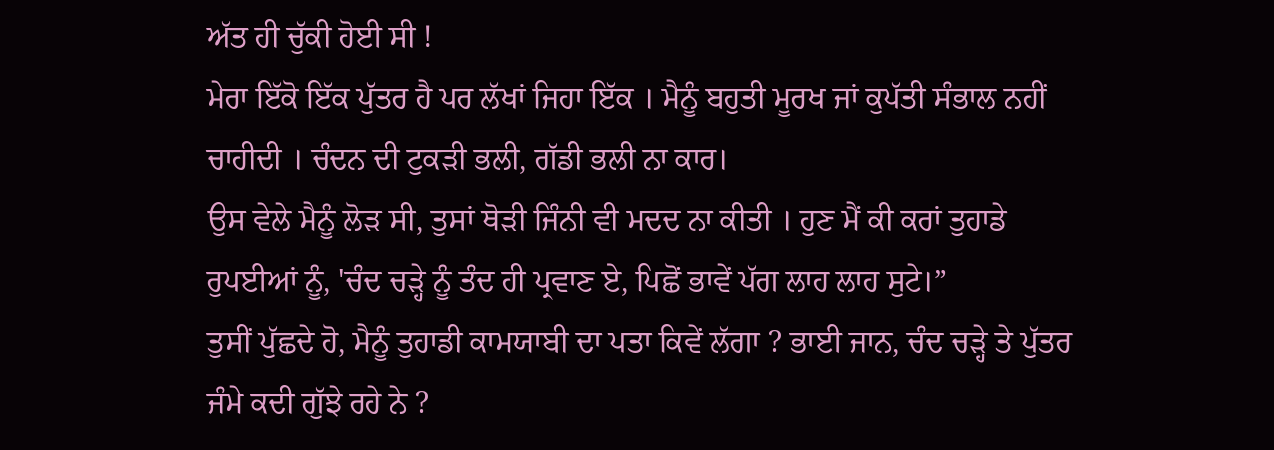ਅੱਤ ਹੀ ਚੁੱਕੀ ਹੋਈ ਸੀ !
ਮੇਰਾ ਇੱਕੋ ਇੱਕ ਪੁੱਤਰ ਹੈ ਪਰ ਲੱਖਾਂ ਜਿਹਾ ਇੱਕ । ਮੈਨੂੰ ਬਹੁਤੀ ਮੂਰਖ ਜਾਂ ਕੁਪੱਤੀ ਸੰਭਾਲ ਨਹੀਂ ਚਾਹੀਦੀ । ਚੰਦਨ ਦੀ ਟੁਕੜੀ ਭਲੀ, ਗੱਡੀ ਭਲੀ ਨਾ ਕਾਰ।
ਉਸ ਵੇਲੇ ਮੈਨੂੰ ਲੋੜ ਸੀ, ਤੁਸਾਂ ਥੋੜੀ ਜਿੰਨੀ ਵੀ ਮਦਦ ਨਾ ਕੀਤੀ । ਹੁਣ ਮੈਂ ਕੀ ਕਰਾਂ ਤੁਹਾਡੇ ਰੁਪਈਆਂ ਨੂੰ, 'ਚੰਦ ਚੜ੍ਹੇ ਨੂੰ ਤੰਦ ਹੀ ਪ੍ਰਵਾਣ ਏ, ਪਿਛੋਂ ਭਾਵੇਂ ਪੱਗ ਲਾਹ ਲਾਹ ਸੁਟੇ।”
ਤੁਸੀਂ ਪੁੱਛਦੇ ਹੋ, ਮੈਨੂੰ ਤੁਹਾਡੀ ਕਾਮਯਾਬੀ ਦਾ ਪਤਾ ਕਿਵੇਂ ਲੱਗਾ ? ਭਾਈ ਜਾਨ, ਚੰਦ ਚੜ੍ਹੇ ਤੇ ਪੁੱਤਰ ਜੰਮੇ ਕਦੀ ਗੁੱਝੇ ਰਹੇ ਨੇ ?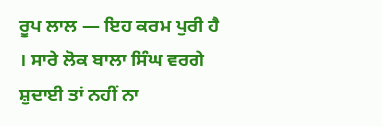ਰੂਪ ਲਾਲ — ਇਹ ਕਰਮ ਪੁਰੀ ਹੈ । ਸਾਰੇ ਲੋਕ ਬਾਲਾ ਸਿੰਘ ਵਰਗੇ ਸ਼ੁਦਾਈ ਤਾਂ ਨਹੀਂ ਨਾ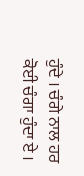ਹੁੰਦੇ । ਚੰਗੇ ਨਾਲ ਹਰ ਕੋਈ ਚੰਗਾ ਹੁੰਦਾ ਏ ।